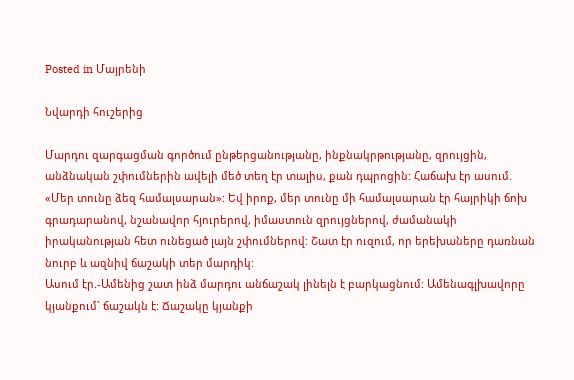Posted in Մայրենի

Նվարդի հուշերից

Մարդու զարգացման գործում ընթերցանությանը, ինքնակրթությանը, զրույցին, անձնական շփումներին ավելի մեծ տեղ էր տալիս, քան դպրոցին: Հաճախ էր ասում. «Մեր տունը ձեզ համալսարան»: Եվ իրոք, մեր տունը մի համալսարան էր հայրիկի ճոխ գրադարանով, նշանավոր հյուրերով, իմաստուն զրույցներով, ժամանակի իրականության հետ ունեցած լայն շփումներով: Շատ էր ուզում, որ երեխաները դառնան նուրբ և ազնիվ ճաշակի տեր մարդիկ:
Ասում էր.-Ամենից շատ ինձ մարդու անճաշակ լինելն է բարկացնում: Ամենագլխավորը կյանքում` ճաշակն է: Ճաշակը կյանքի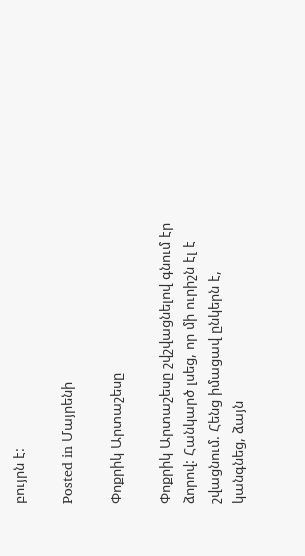բույրն է:

Posted in Մայրենի

Փոքրիկ Արտաշեսը

Փոքրիկ Արտաշեսը շվշվացնելով գնում էր ձորով: Հանկարծ լսեց, որ մի ուրիշն էլ է շվացնում. Հենց իմացավ ընկերն է, կանգնեց, ձայն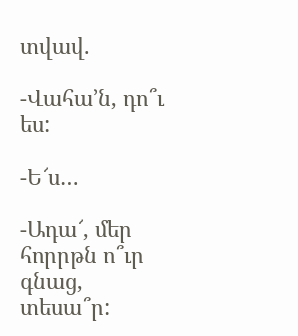տվավ.

-Վահա’ն, դո՞ւ ես:

-Ե՜ս…

-Ադա՜, մեր հորրթն ո՞ւր գնաց, տեսա՞ր: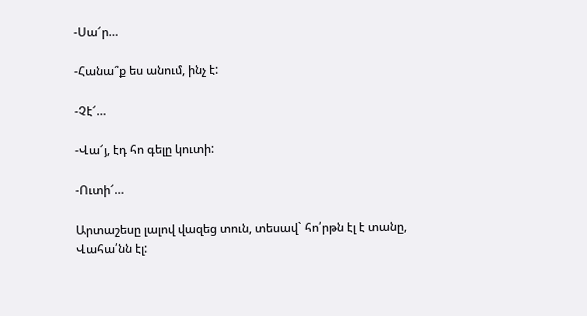-Սա՜ր…

-Հանա՞ք ես անում, ինչ է:

-Չէ՜…

-Վա՜յ, էդ հո գելը կուտի:

-Ուտի՜…

Արտաշեսը լալով վազեց տուն, տեսավ` հո՛րթն էլ է տանը, Վահա՛նն էլ: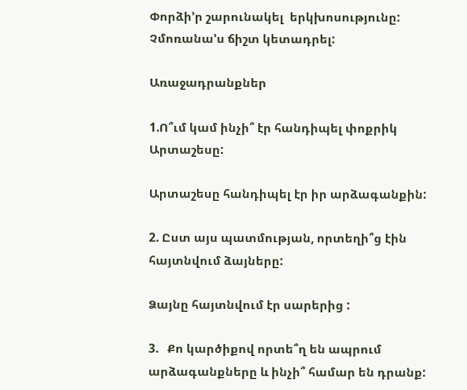Փորձի’ր շարունակել  երկխոսությունը: Չմոռանա’ս ճիշտ կետադրել:

Առաջադրանքներ

1.Ո՞ւմ կամ ինչի՞ էր հանդիպել փոքրիկ Արտաշեսը:

Արտաշեսը հանդիպել էր իր արձագանքին:

2. Ըստ այս պատմության, որտեղի՞ց էին հայտնվում ձայները:

Ձայնը հայտնվում էր սարերից :

3.   Քո կարծիքով որտե՞ղ են ապրում արձագանքները և ինչի՞ համար են դրանք: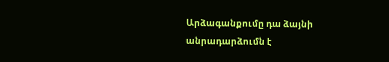Արձագանքումը դա ձայնի անրադարձումն է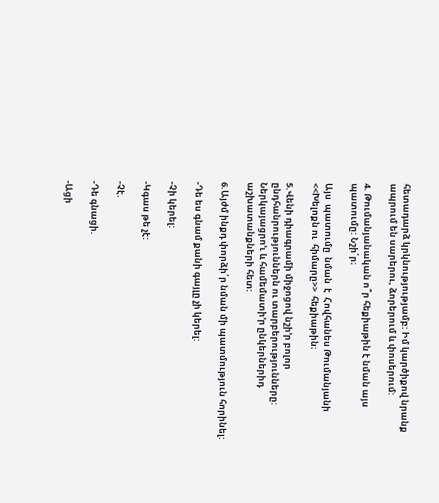հետադարձ կրկնությությամբ: Իմ կարծիքով նրանք ապրում են սարերու, ձորերում և փոսերում:

4. Թումանյանական ո՞ր հեքիաթին է նման այս պատումը: Նշի՛ր։

Այս  պատումը  նման  է  Հովհանես Թումանյանի <<Խելոքն ու  հիմարը>>  հեքիաթին։

5.Վենի դիագրամի միջոցով նշի’ր բոլոր ընդհանրություններն ու տարբերությունները: Ներկայացրո’ւ և համեմատի’ր ընկերներիդ աշխատանքների հետ:

6.Այժմ ինքդ փորձի՛ր նման մի պատմություն հորինել:

-Դե ես գնամ քանի գայլը չի կերել:

-Չի կերել:

-Կգաս թե չէ:

-Չէ.

-Դե գնացի.

-Ացի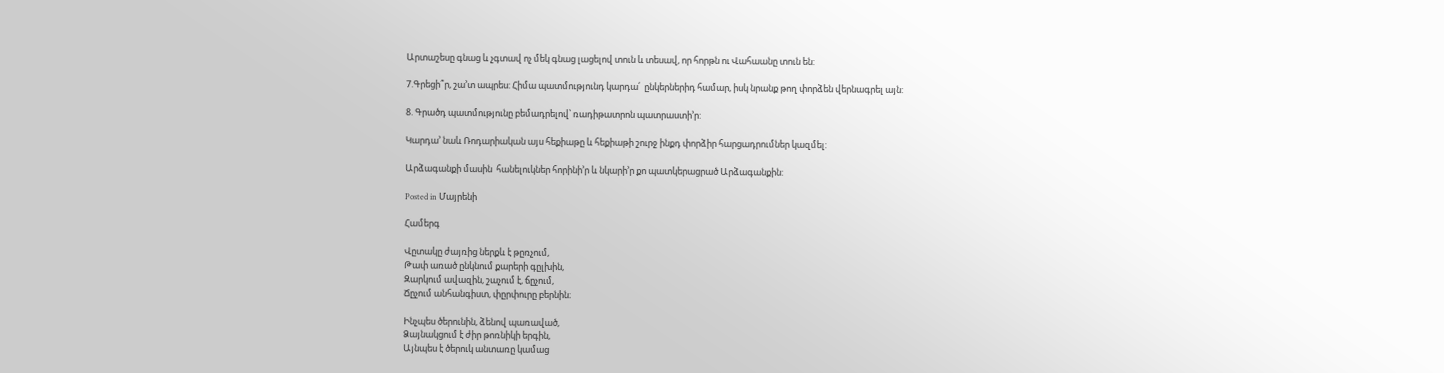Արտաշեսը գնաց և չգտավ ոչ մեկ գնաց լացելով տուն և տեսավ, որ հորթն ու Վահաանը տուն են:

7.Գրեցի՞ր, շա’տ ապրես: Հիմա պատմությունդ կարդա՛  ընկերներիդ համար, իսկ նրանք թող փորձեն վերնագրել այն:

8. Գրածդ պատմությունը բեմադրելով՝ ռադիթատրոն պատրաստի’ր:

Կարդա’ նաև Ռոդարիական այս հեքիաթը և հեքիաթի շուրջ ինքդ փորձիր հարցադրումներ կազմել:

Արձագանքի մասին  հանելուկներ հորինի’ր և նկարի’ր քո պատկերացրած Արձագանքին:

Posted in Մայրենի

Համերգ

Վըտակը ժայռից ներքև է թըռչում,
Թափ առած ընկնում քարերի գըլխին,
Զարկում ավազին, շաչում է, ճըչում,
Ճըչում անհանգիստ, փըրփուրը բերնին։

Ինչպես ծերունին, ձենով պառաված,
Ձայնակցում է ժիր թոռնիկի երգին,
Այնպես է ծերուկ անտառը կամաց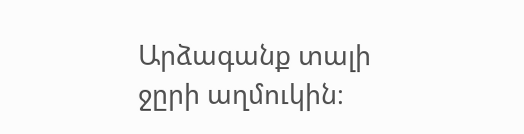Արձագանք տալի ջըրի աղմուկին։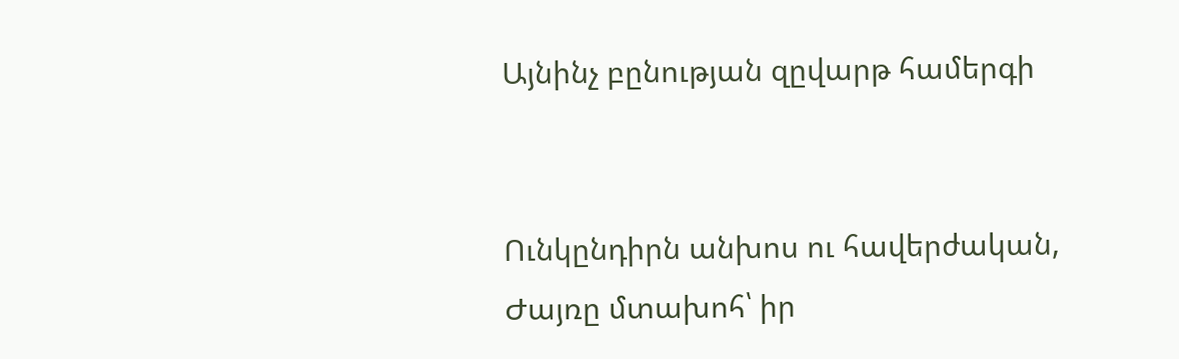Այնինչ բընության զըվարթ համերգի


Ունկընդիրն անխոս ու հավերժական,
Ժայռը մտախոհ՝ իր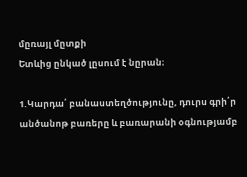մըռայլ մըտքի
Ետևից ընկած լըսում է նըրան։

1.Կարդա՛ բանաստեղծությունը, դուրս գրի՛ր անծանոթ բառերը և բառարանի օգնությամբ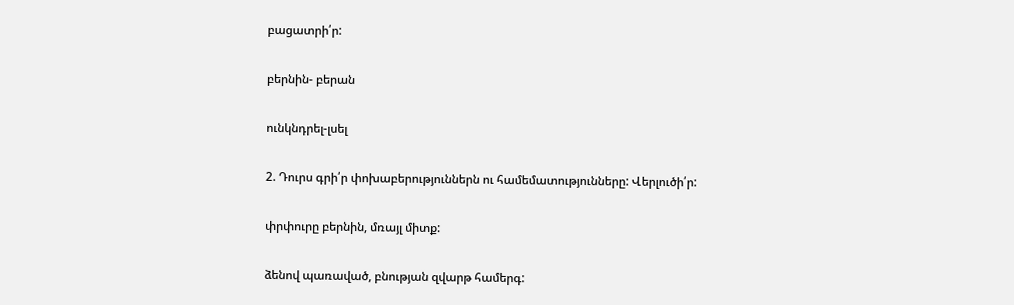բացատրի՛ր:

բերնին- բերան

ունկնդրել-լսել

2. Դուրս գրի՛ր փոխաբերություններն ու համեմատությունները: Վերլուծի՛ր:

փրփուրը բերնին, մռայլ միտք:

ձենով պառաված, բնության զվարթ համերգ: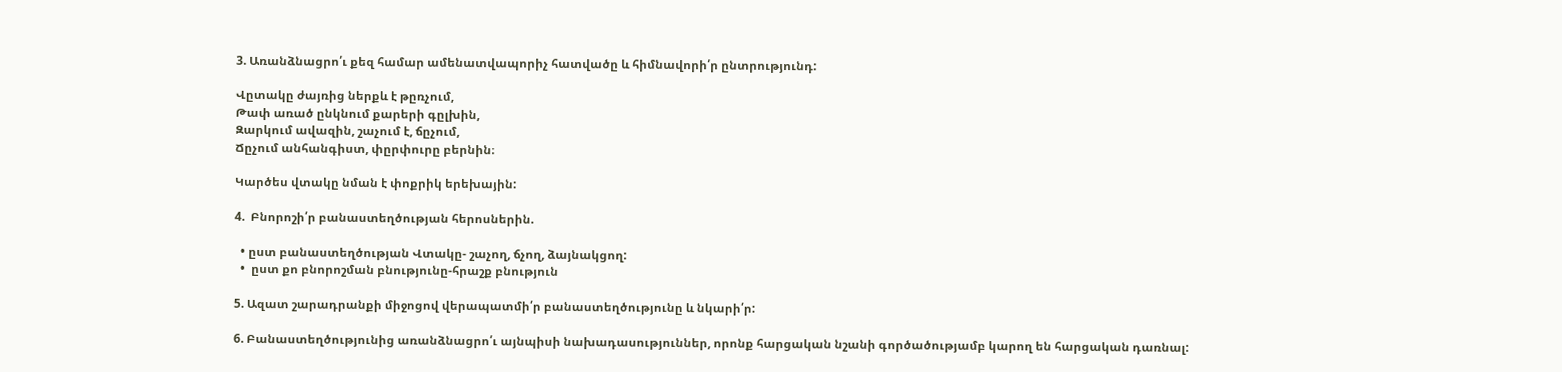3. Առանձնացրո՛ւ քեզ համար ամենատվապորիչ հատվածը և հիմնավորի՛ր ընտրությունդ:

Վըտակը ժայռից ներքև է թըռչում,
Թափ առած ընկնում քարերի գըլխին,
Զարկում ավազին, շաչում է, ճըչում,
Ճըչում անհանգիստ, փըրփուրը բերնին։

Կարծես վտակը նման է փոքրիկ երեխային:

4.  Բնորոշի՛ր բանաստեղծության հերոսներին.

  • ըստ բանաստեղծության Վտակը- շաչող, ճչող, ձայնակցող:
  •  ըստ քո բնորոշման բնությունը-հրաշք բնություն

5. Ազատ շարադրանքի միջոցով վերապատմի՛ր բանաստեղծությունը և նկարի՛ր:

6. Բանաստեղծությունից առանձնացրո՛ւ այնպիսի նախադասություններ, որոնք հարցական նշանի գործածությամբ կարող են հարցական դառնալ: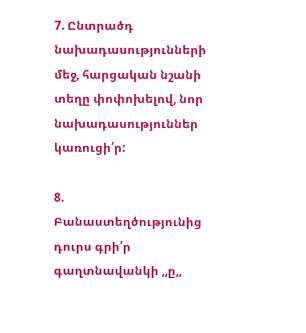7. Ընտրածդ նախադասությունների մեջ, հարցական նշանի տեղը փոփոխելով, նոր նախադասություններ կառուցի՛ր:

8. Բանաստեղծությունից դուրս գրի՛ր գաղտնավանկի ,,ը,,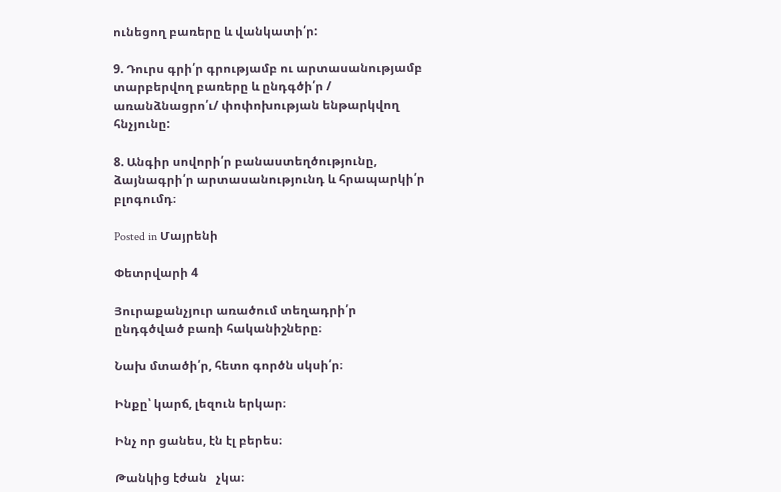ունեցող բառերը և վանկատի՛ր:

9. Դուրս գրի՛ր գրությամբ ու արտասանությամբ տարբերվող բառերը և ընդգծի՛ր / առանձնացրո՛ւ/ փոփոխության ենթարկվող հնչյունը:

8. Անգիր սովորի՛ր բանաստեղծությունը, ձայնագրի՛ր արտասանությունդ և հրապարկի՛ր բլոգումդ։

Posted in Մայրենի

Փետրվարի 4

Յուրաքանչյուր առածում տեղադրի՛ր ընդգծված բառի հականիշները։

Նախ մտածի՛ր, հետո գործն սկսի՛ր։

Ինքը՝ կարճ, լեզուն երկար։

Ինչ որ ցանես, էն էլ բերես։

Թանկից էժան   չկա։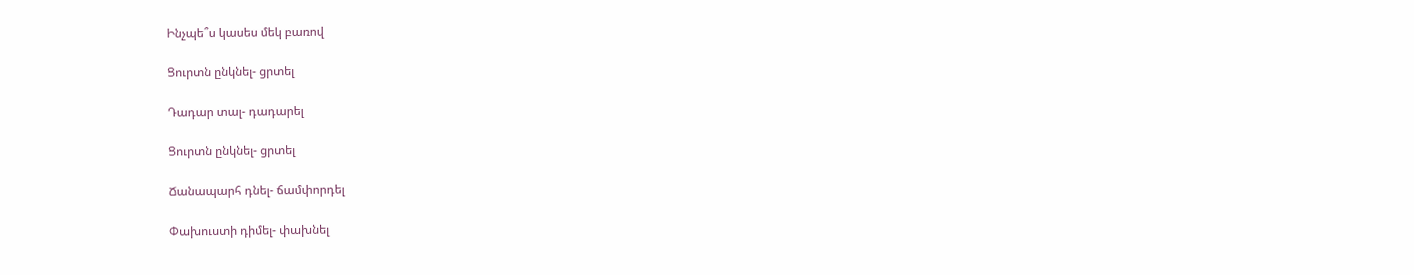Ինչպե՞ս կասես մեկ բառով

Ցուրտն ընկնել- ցրտել

Դադար տալ- դադարել

Ցուրտն ընկնել- ցրտել

Ճանապարհ դնել- ճամփորդել

Փախուստի դիմել- փախնել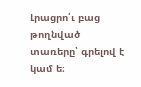Լրացրո՛ւ բաց թողնված տառերը՝ գրելով է կամ ե։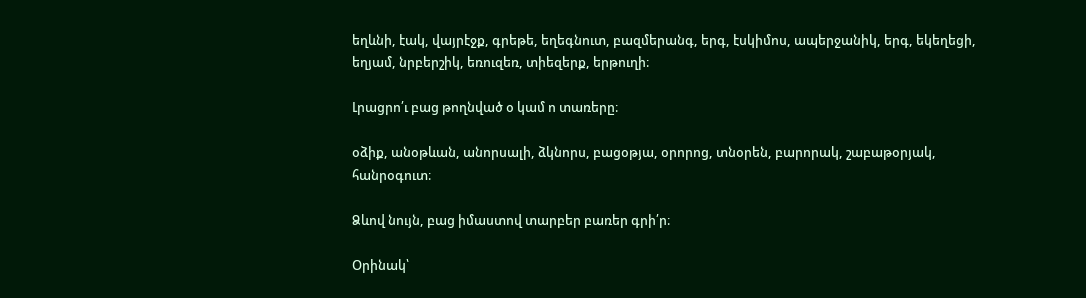եղևնի, էակ, վայրէջք, գրեթե, եղեգնուտ, բազմերանգ, երգ, էսկիմոս, ապերջանիկ, երգ, եկեղեցի, եղյամ, նրբերշիկ, եռուզեռ, տիեզերք, երթուղի։

Լրացրո՛ւ բաց թողնված օ կամ ո տառերը։

օձիք, անօթևան, անորսալի, ձկնորս, բացօթյա, օրորոց, տնօրեն, բարորակ, շաբաթօրյակ, հանրօգուտ։

Ձևով նույն, բաց իմաստով տարբեր բառեր գրի՛ր։

Օրինակ՝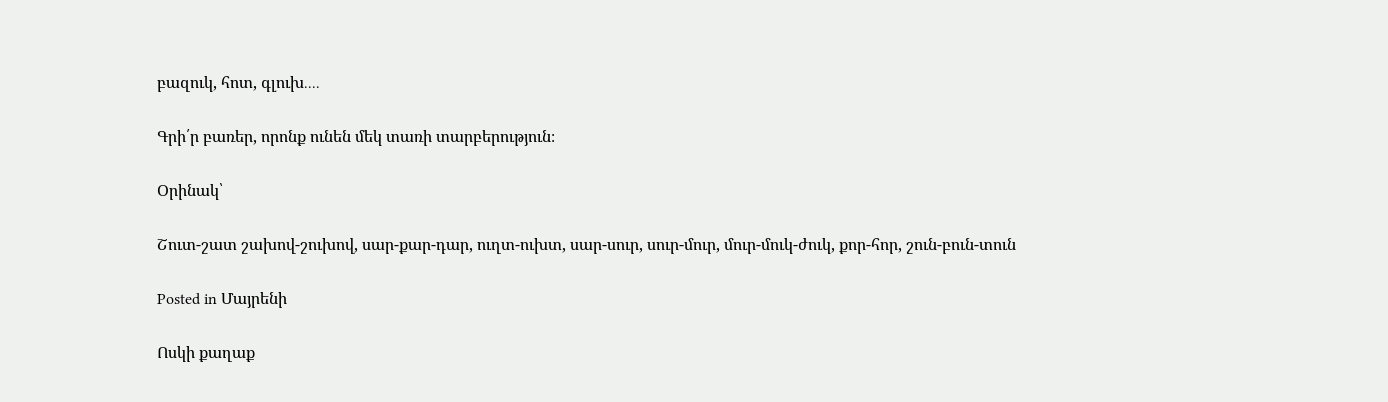բազուկ, հոտ, գլուխ․․․․

Գրի՛ր բառեր, որոնք ունեն մեկ տառի տարբերություն։

Օրինակ՝

Շուտ-շատ շախով-շուխով, սար-քար-դար, ուղտ-ուխտ, սար-սուր, սուր-մուր, մուր-մուկ-ժուկ, քոր-հոր, շուն-բուն-տուն

Posted in Մայրենի

Ոսկի քաղաք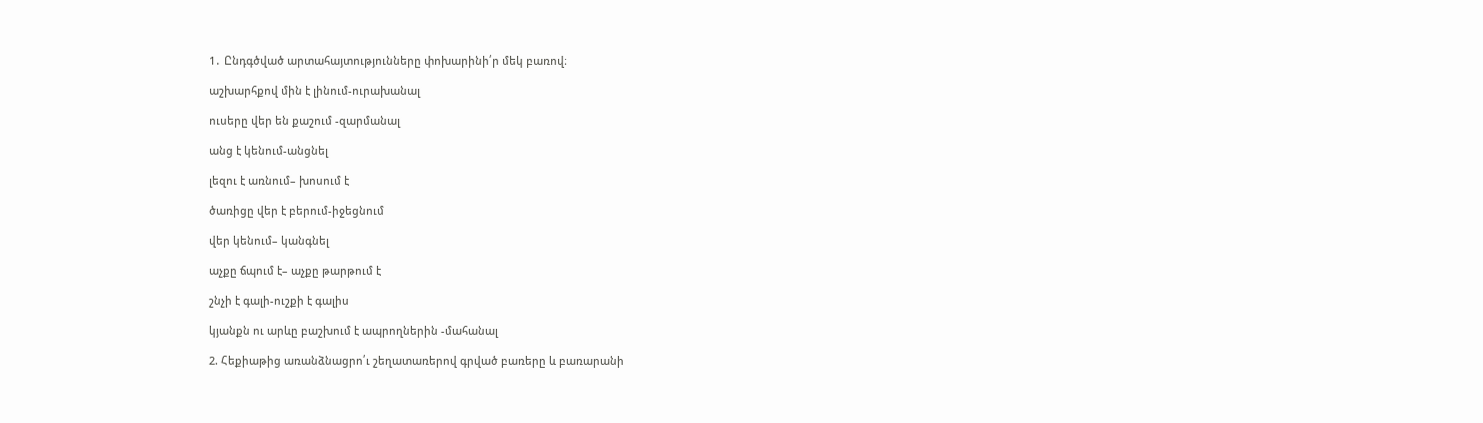1․ Ընդգծված արտահայտությունները փոխարինի՛ր մեկ բառով։

աշխարհքով մին է լինում-ուրախանալ

ուսերը վեր են քաշում -զարմանալ

անց է կենում-անցնել

լեզու է առնում– խոսում է

ծառիցը վեր է բերում-իջեցնում

վեր կենում– կանգնել

աչքը ճպում է– աչքը թարթում է

շնչի է գալի-ուշքի է գալիս

կյանքն ու արևը բաշխում է ապրողներին -մահանալ

2. Հեքիաթից առանձնացրո՛ւ շեղատառերով գրված բառերը և բառարանի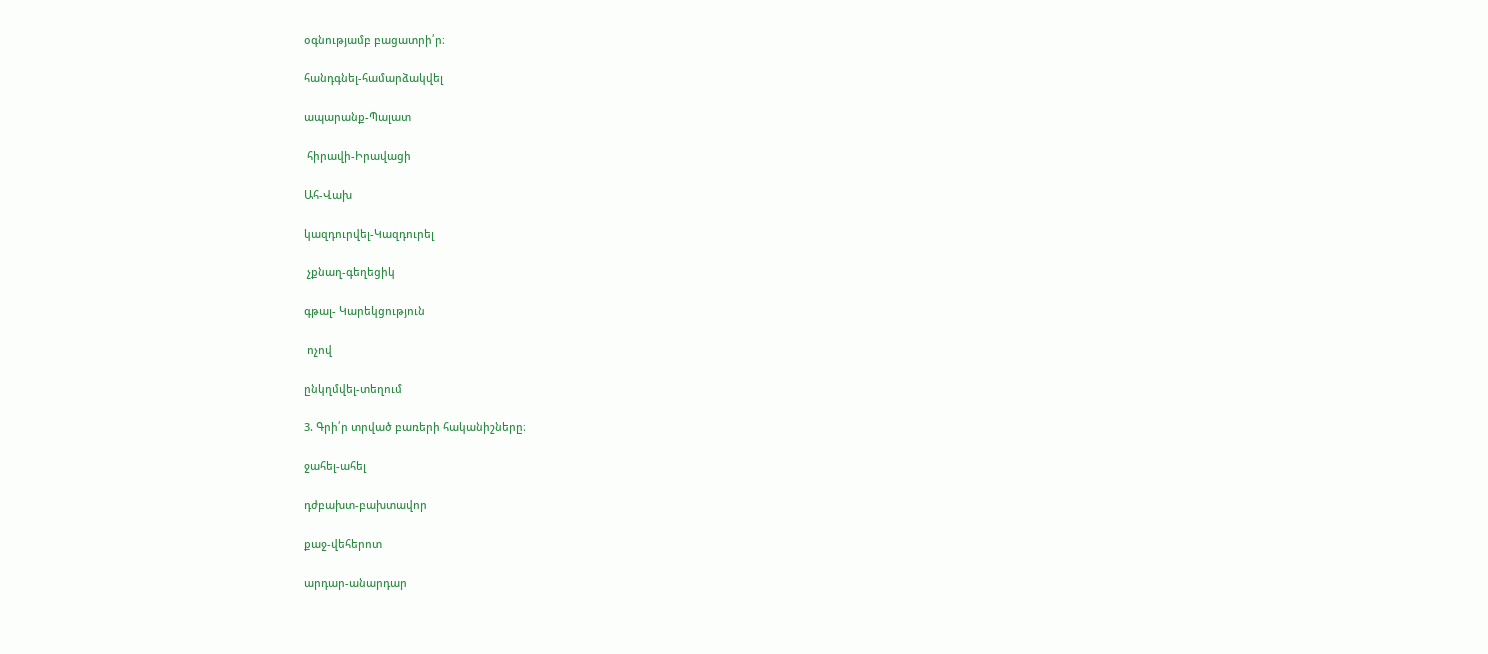օգնությամբ բացատրի՛ր։

հանդգնել-համարձակվել

ապարանք-Պալատ

 հիրավի-Իրավացի

Ահ-Վախ

կազդուրվել-Կազդուրել

 չքնաղ-գեղեցիկ

գթալ- Կարեկցություն

 ոչով

ընկղմվել-տեղում

3. Գրի՛ր տրված բառերի հականիշները։

ջահել-ահել

դժբախտ-բախտավոր

քաջ-վեհերոտ

արդար-անարդար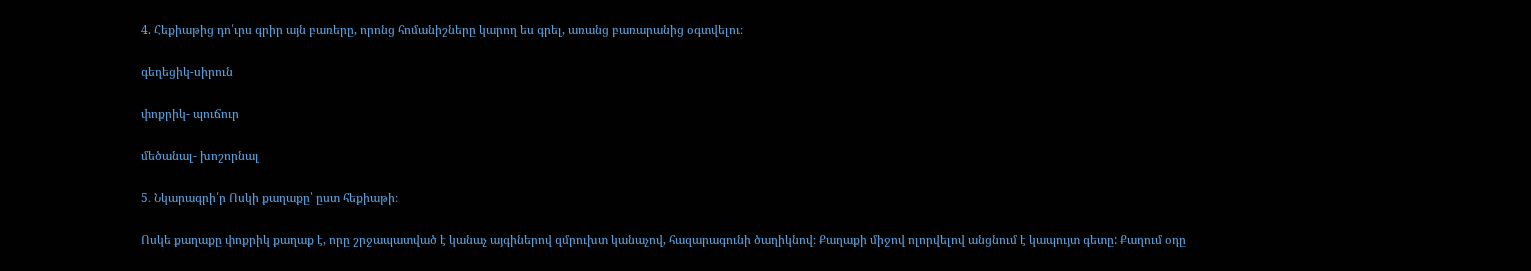4. Հեքիաթից դո՛ւրս գրիր այն բառերը, որոնց հոմանիշները կարող ես գրել, առանց բառարանից օգտվելու։

գեղեցիկ-սիրուն

փոքրիկ- պուճուր

մեծանալ- խոշորնալ

5․ Նկարագրի՛ր Ոսկի քաղաքը՝ ըստ հեքիաթի։

Ոսկե քաղաքը փոքրիկ քաղաք է, որը շրջապատված է կանաչ այգիներով զմրուխտ կանաչով, հազարագունի ծաղիկնով։ Քաղաքի միջով ոլորվելով անցնում է կապույտ գետը: Քաղում օդը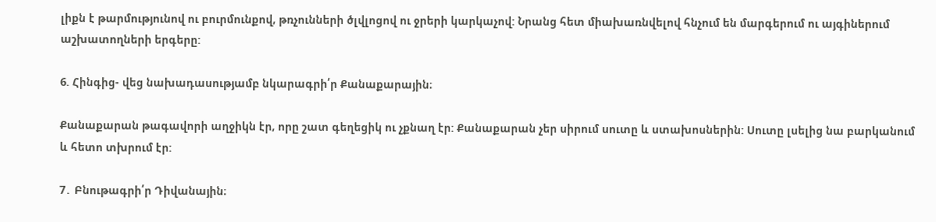լիքն է թարմությունով ու բուրմունքով, թռչունների ծլվլոցով ու ջրերի կարկաչով: Նրանց հետ միախառնվելով հնչում են մարգերում ու այգիներում աշխատողների երգերը:

6. Հինգից- վեց նախադասությամբ նկարագրի՛ր Քանաքարային։

Քանաքարան թագավորի աղջիկն էր, որը շատ գեղեցիկ ու չքնաղ էր: Քանաքարան չեր սիրում սուտը և ստախոսներին: Սուտը լսելից նա բարկանում և հետո տխրում էր:

7․ Բնութագրի՛ր Դիվանային։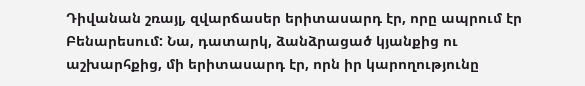Դիվանան շռայլ, զվարճասեր երիտասարդ էր, որը ապրում էր Բենարեսում: Նա, դատարկ, ձանձրացած կյանքից ու աշխարհքից, մի երիտասարդ էր, որն իր կարողությունը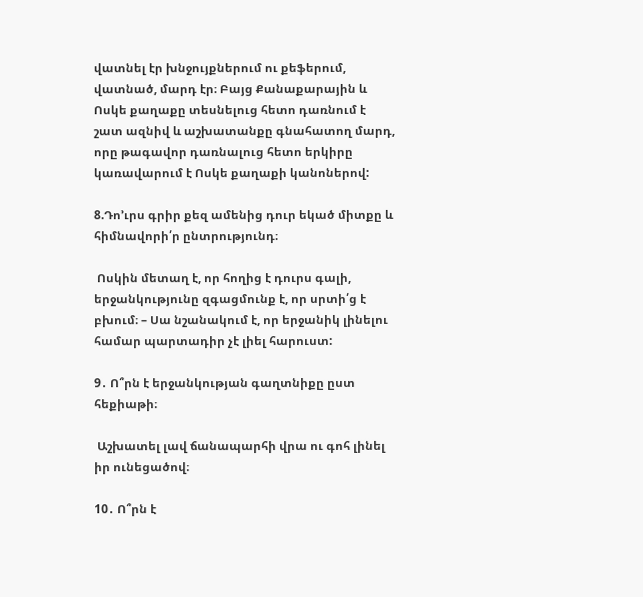վատնել էր խնջույքներում ու քեֆերում, վատնած, մարդ էր։ Բայց Քանաքարային և Ոսկե քաղաքը տեսնելուց հետո դառնում է շատ ազնիվ և աշխատանքը գնահատող մարդ, որը թագավոր դառնալուց հետո երկիրը կառավարում է Ոսկե քաղաքի կանոներով:

8.Դո’ւրս գրիր քեզ ամենից դուր եկած միտքը և հիմնավորի՛ր ընտրությունդ։

 Ոսկին մետաղ է, որ հողից է դուրս գալի, երջանկությունը զգացմունք է, որ սրտի՛ց է բխում։ – Սա նշանակում է, որ երջանիկ լինելու համար պարտադիր չէ լիել հարուստ:

9․ Ո՞րն է երջանկության գաղտնիքը ըստ հեքիաթի։

 Աշխատել լավ ճանապարհի վրա ու գոհ լինել իր ունեցածով։

10․ Ո՞րն է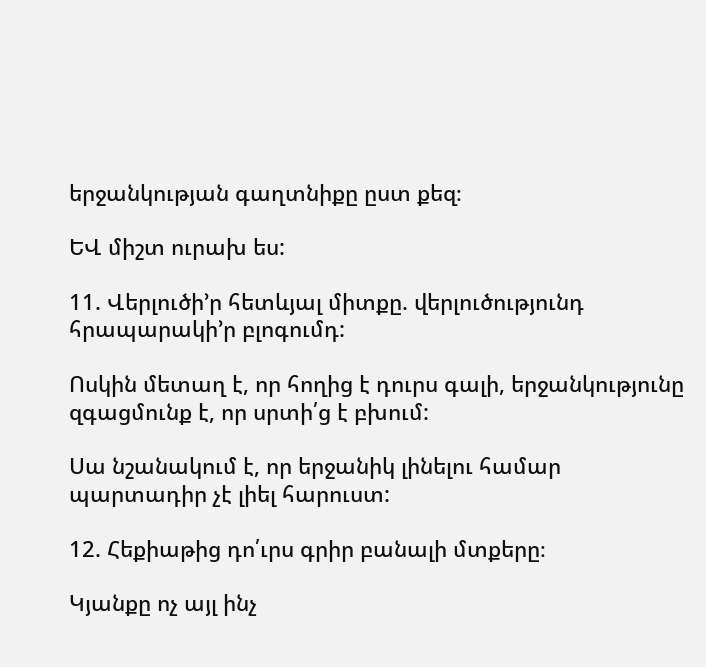երջանկության գաղտնիքը ըստ քեզ։

ԵՎ միշտ ուրախ ես:

11. Վերլուծի’ր հետևյալ միտքը. վերլուծությունդ հրապարակի’ր բլոգումդ:

Ոսկին մետաղ է, որ հողից է դուրս գալի, երջանկությունը զգացմունք է, որ սրտի՛ց է բխում:

Սա նշանակում է, որ երջանիկ լինելու համար պարտադիր չէ լիել հարուստ:

12. Հեքիաթից դո՛ւրս գրիր բանալի մտքերը։

Կյանքը ոչ այլ ինչ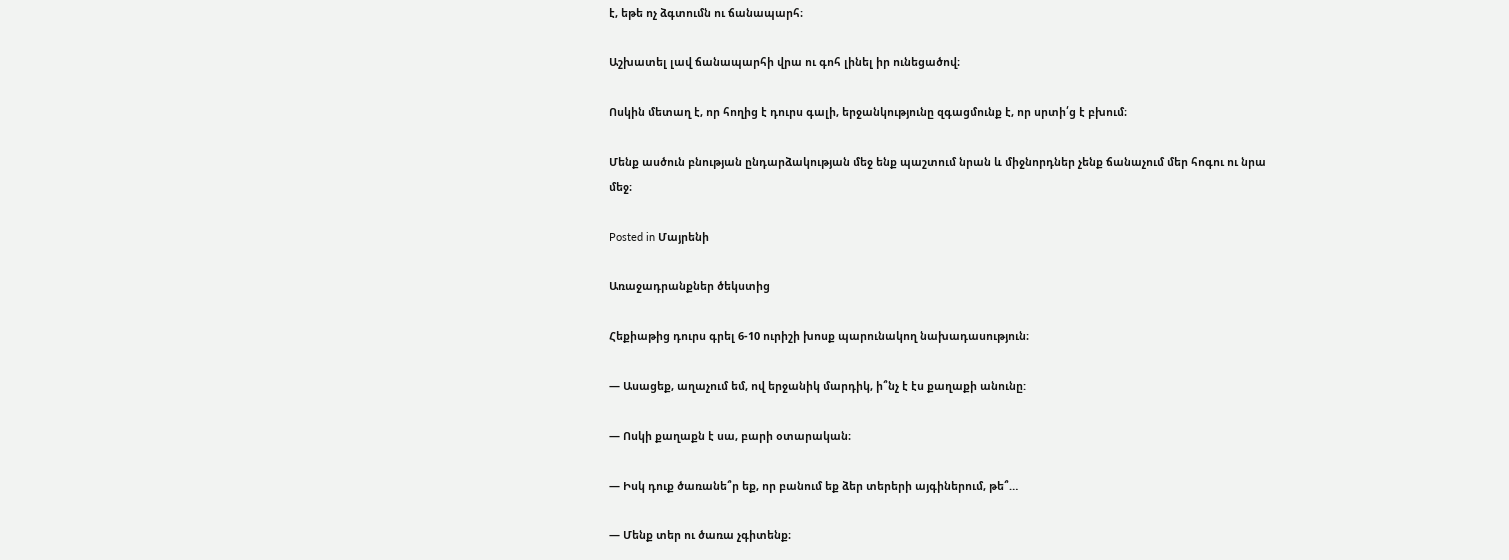է, եթե ոչ ձգտումն ու ճանապարհ։

Աշխատել լավ ճանապարհի վրա ու գոհ լինել իր ունեցածով։

Ոսկին մետաղ է, որ հողից է դուրս գալի, երջանկությունը զգացմունք է, որ սրտի՛ց է բխում։

Մենք ասծուն բնության ընդարձակության մեջ ենք պաշտում նրան և միջնորդներ չենք ճանաչում մեր հոգու ու նրա մեջ։

Posted in Մայրենի

Առաջադրանքներ ծեկստից

Հեքիաթից դուրս գրել 6-10 ուրիշի խոսք պարունակող նախադասություն։

— Ասացեք, աղաչում եմ, ով երջանիկ մարդիկ, ի՞նչ է էս քաղաքի անունը:

— Ոսկի քաղաքն է սա, բարի օտարական։

— Իսկ դուք ծառանե՞ր եք, որ բանում եք ձեր տերերի այգիներում, թե՞…

— Մենք տեր ու ծառա չգիտենք։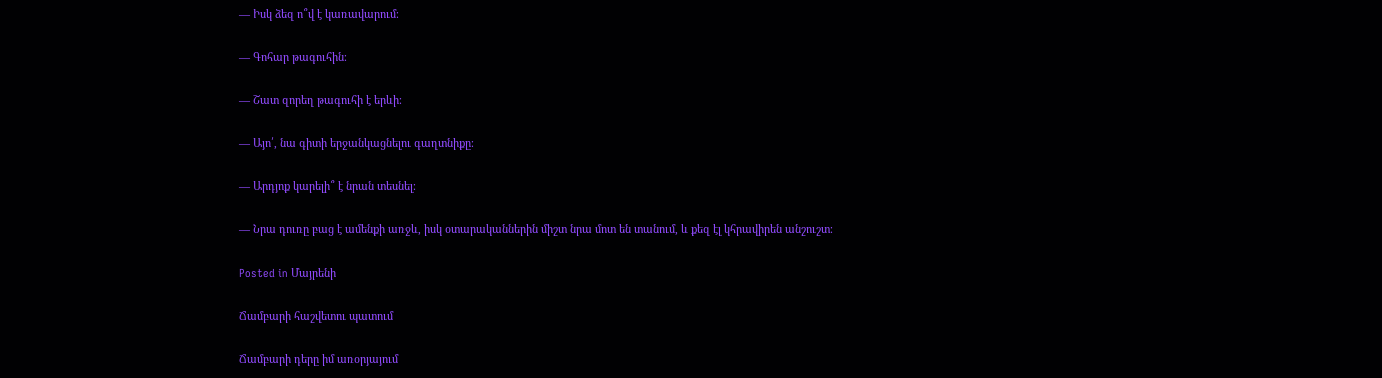— Իսկ ձեզ ո՞վ է կառավարում։

— Գոհար թագուհին։

— Շատ զորեղ թագուհի է երևի։

— Այո՛, նա գիտի երջանկացնելու գաղտնիքը։

— Արդյոք կարելի՞ է նրան տեսնել։

— Նրա դուռը բաց է ամենքի առջև, իսկ օտարականներին միշտ նրա մոտ են տանում, և քեզ էլ կհրավիրեն անշուշտ։

Posted in Մայրենի

Ճամբարի հաշվետու պատում

Ճամբարի դերը իմ առօրյայում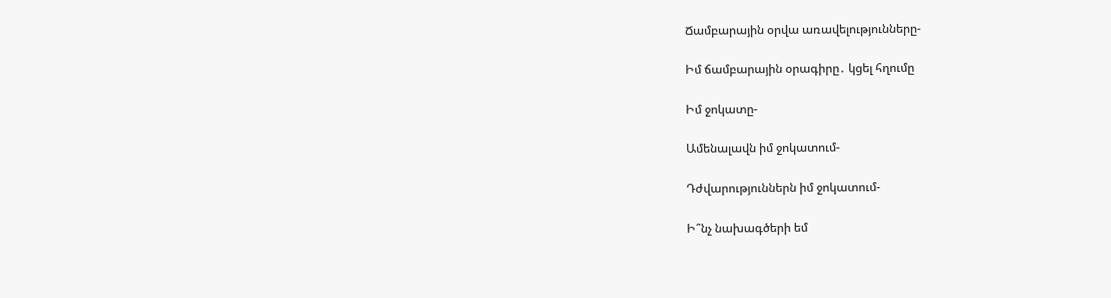Ճամբարային օրվա առավելությունները-

Իմ ճամբարային օրագիրը․ կցել հղումը

Իմ ջոկատը-

Ամենալավն իմ ջոկատում-

Դժվարություններն իմ ջոկատում-

Ի՞նչ նախագծերի եմ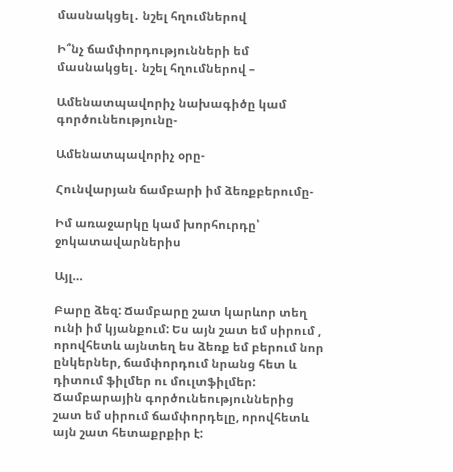մասնակցել․ նշել հղումներով

Ի՞նչ ճամփորդությունների եմ մասնակցել․ նշել հղումներով –

Ամենատպավորիչ նախագիծը կամ գործունեությունը-

Ամենատպավորիչ օրը-

Հունվարյան ճամբարի իմ ձեռքբերումը-

Իմ առաջարկը կամ խորհուրդը՝ ջոկատավարներիս

Այլ…

Բարը ձեզ: Ճամբարը շատ կարևոր տեղ ունի իմ կյանքում: Ես այն շատ եմ սիրում , որովհետև այնտեղ ես ձեռք եմ բերում նոր ընկերներ, ճամփորդում նրանց հետ և դիտում ֆիլմեր ու մուլտֆիլմեր: Ճամբարային գործունեություններից շատ եմ սիրում ճամփորդելը, որովհետև այն շատ հետաքրքիր է: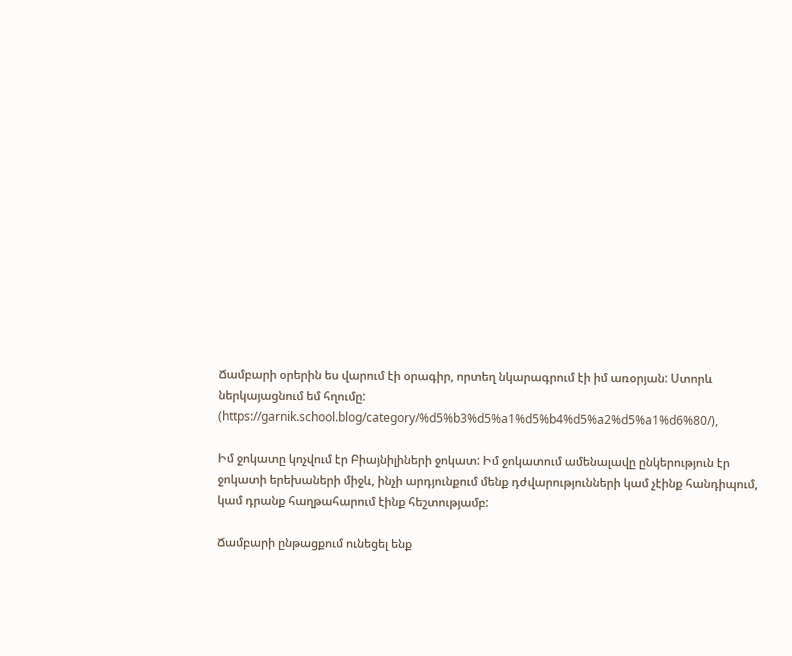Ճամբարի օրերին ես վարում էի օրագիր, որտեղ նկարագրում էի իմ առօրյան: Ստորև ներկայացնում եմ հղումը: (https://garnik.school.blog/category/%d5%b3%d5%a1%d5%b4%d5%a2%d5%a1%d6%80/),

Իմ ջոկատը կոչվում էր Բիայնիլիների ջոկատ: Իմ ջոկատում ամենալավը ընկերություն էր ջոկատի երեխաների միջև, ինչի արդյունքում մենք դժվարությունների կամ չէինք հանդիպում, կամ դրանք հաղթահարում էինք հեշտությամբ:

Ճամբարի ընթացքում ունեցել ենք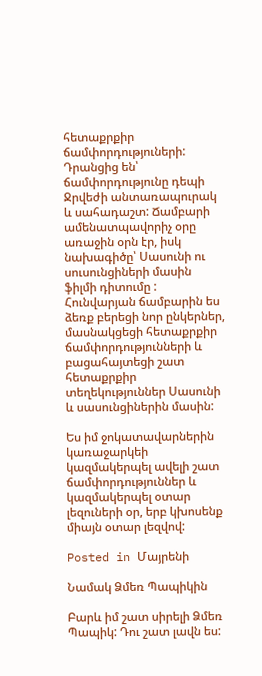հետաքրքիր ճամփորդություների: Դրանցից են՝ ճամփորդությունը դեպի Ջրվեժի անտառապուրակ և սահադաշտ: Ճամբարի ամենատպավորիչ օրը առաջին օրն էր, իսկ նախագիծը՝ Սասունի ու սուսունցիների մասին ֆիլմի դիտումը : Հունվարյան ճամբարին ես ձեռք բերեցի նոր ընկերներ, մասնակցեցի հետաքրքիր ճամփորդությունների և բացահայտեցի շատ հետաքրքիր տեղեկություններ Սասունի և սասունցիներին մասին:

Ես իմ ջոկատավարներին կառաջարկեի կազմակերպել ավելի շատ ճամփորդություններ և կազմակերպել օտար լեզուների օր, երբ կխոսենք միայն օտար լեզվով:

Posted in Մայրենի

Նամակ Ձմեռ Պապիկին

Բարև իմ շատ սիրելի Ձմեռ Պապիկ: Դու շատ լավն ես: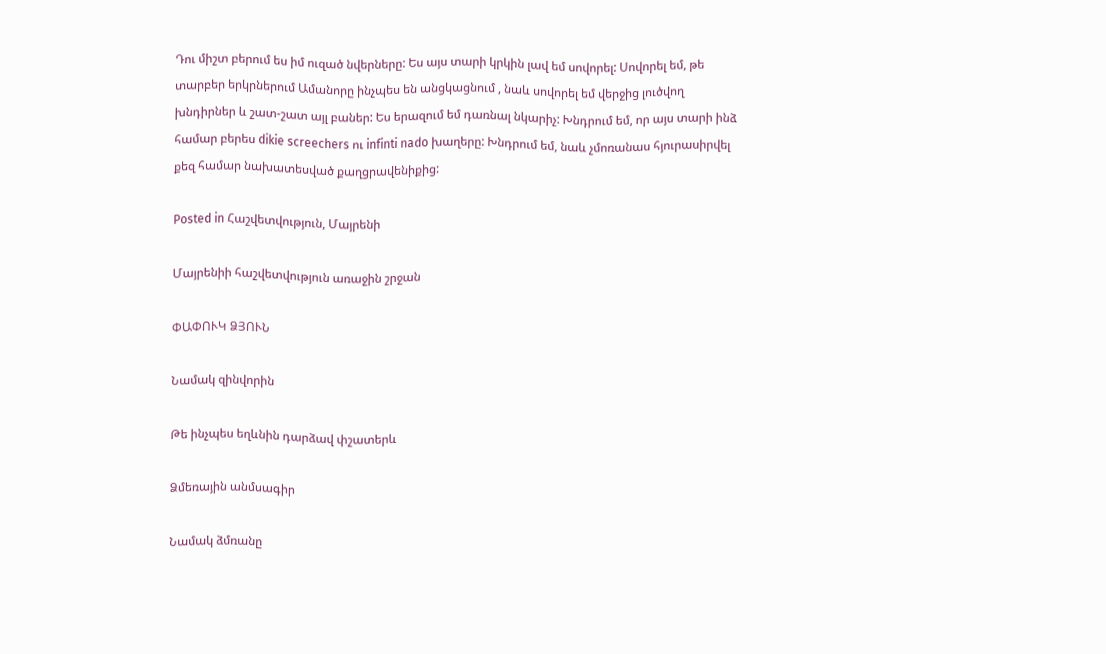Դու միշտ բերում ես իմ ուզած նվերները: Ես այս տարի կրկին լավ եմ սովորել: Սովորել եմ, թե տարբեր երկրներում Ամանորը ինչպես են անցկացնում , նաև սովորել եմ վերջից լուծվող խնդիրներ և շատ-շատ այլ բաներ: Ես երազում եմ դառնալ նկարիչ: Խնդրում եմ, որ այս տարի ինձ համար բերես dikie screechers ու infinti nado խաղերը: Խնդրում եմ, նաև չմոռանաս հյուրասիրվել քեզ համար նախատեսված քաղցրավենիքից:

Posted in Հաշվետվություն, Մայրենի

Մայրենիի հաշվետվություն առաջին շրջան

ՓԱՓՈՒԿ ՁՅՈՒՆ

Նամակ զինվորին

Թե ինչպես եղևնին դարձավ փշատերև

Ձմեռային անմսագիր

Նամակ ձմռանը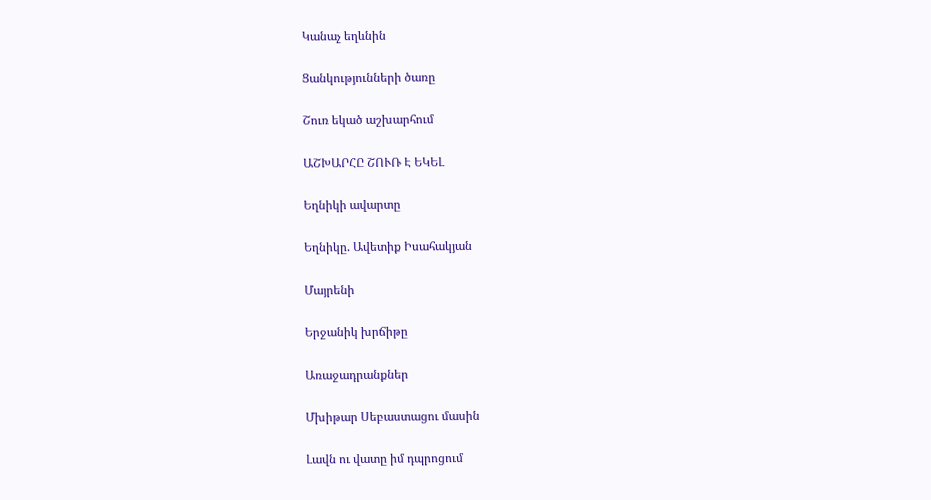Կանաչ եղևնին

Ցանկությունների ծառը

Շուռ եկած աշխարհում

ԱՇԽԱՐՀԸ ՇՈՒՌ Է ԵԿԵԼ

Եղնիկի ավարտը

Եղնիկը. Ավետիք Իսահակյան

Մայրենի

Երջանիկ խրճիթը

Առաջադրանքներ

Մխիթար Սեբաստացու մասին

Լավն ու վատը իմ դպրոցում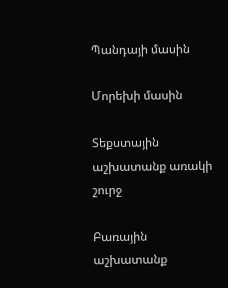Պանդայի մասին

Մորեխի մասին

Տեքստային աշխատանք առակի շուրջ

Բառային աշխատանք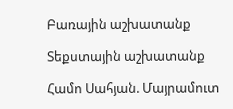Բառային աշխատանք

Տեքստային աշխատանք

Համո Սահյան. Մայրամուտ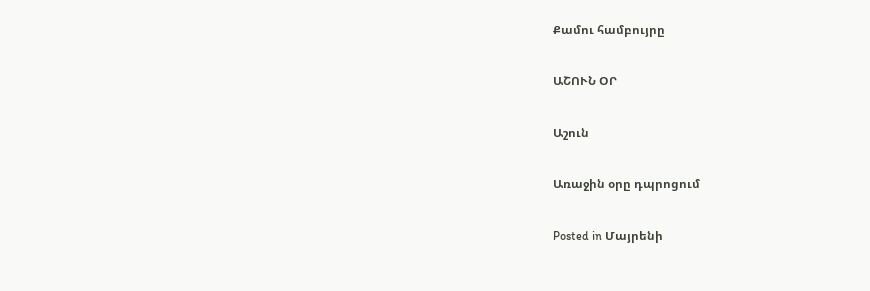Քամու համբույրը

ԱՇՈՒՆ ՕՐ

Աշուն

Առաջին օրը դպրոցում

Posted in Մայրենի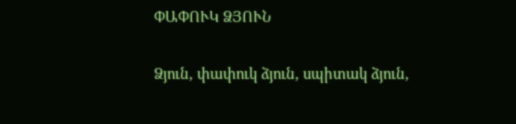ՓԱՓՈՒԿ ՁՅՈՒՆ

Ձյուն, փափուկ ձյուն, սպիտակ ձյուն,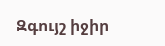Զգույշ իջիր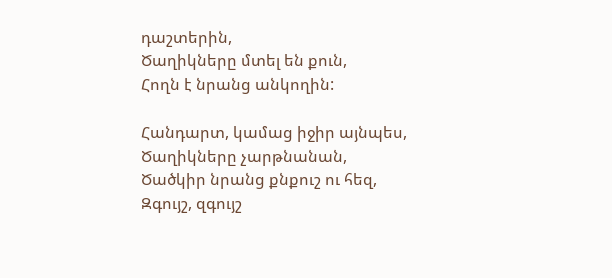դաշտերին,
Ծաղիկները մտել են քուն,
Հողն է նրանց անկողին:

Հանդարտ, կամաց իջիր այնպես,
Ծաղիկները չարթնանան,
Ծածկիր նրանց քնքուշ ու հեզ,
Զգույշ, զգույշ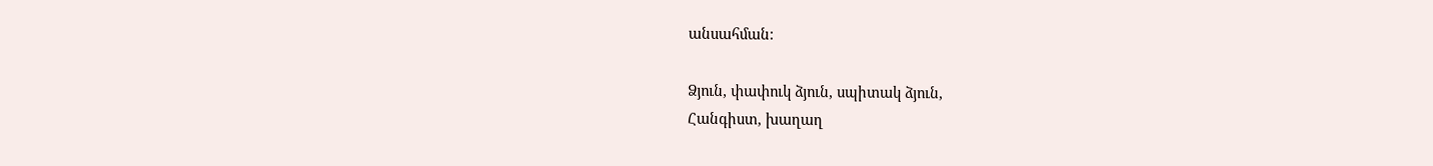անսահման:

Ձյուն, փափուկ ձյուն, սպիտակ ձյուն,
Հանգիստ, խաղաղ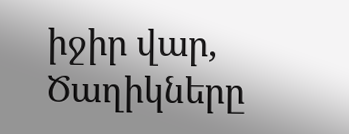իջիր վար,
Ծաղիկները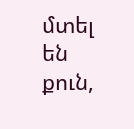մտել են քուն,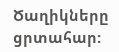Ծաղիկները ցրտահար: